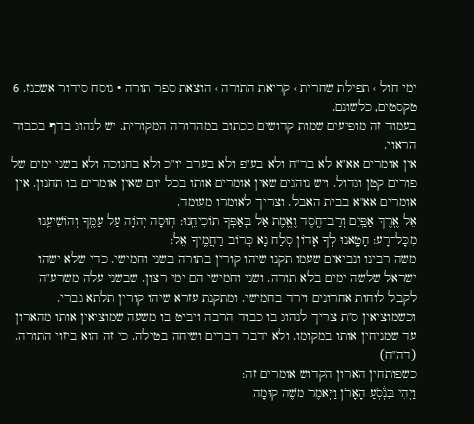ימי חול › תפילת שחרית › קריאת התורה › הוצאת ספר תורה · נוסח סידור אשכנז. 6 טקסטים, כלשונם.
בעמוד זה מופיעים שמות קדושים ככתוב במהדורה המקורית. יש לנהוג בדף בכבוד הראוי.
אין אומרים אא"א לא בר"ח ולא בע"פ ולא בערב יו"כ ולא בחנוכה ולא בשני ימים של פורים קטן וגדול. ויש נוהגים שאין אומרים אותו בכל יום שאין אומרים בו תחנון. אין אומרים אא"א בבית האבל. וצריך לאומרו מעומד.
אֵל אֶֽרֶךְ אַפַּֽיִם וְרַב־חֶֽסֶד וֶאֱמֶת אַל בְּאַפְּךָ תוֹכִיחֵֽנוּ: חֽוּסָה יְהֹוָה עַל עַמֶּֽךָ וְהוֹשִׁיעֵֽנוּ מִכָּל־רָע: חָטָֽאנוּ לְךָ אָדוֹן סְלַח נָא כְּרוֹב רַחֲמֶֽיךָ אֵל:
משה רבינו ונביאים שעמו תקנו שיהו קורין בתורה בשני וחמישי. כדי שלא ישהו ישראל שלשה ימים בלא תורה. ושני וחמישי הם ימי רצון. שבשני עלה משרע"ה לקבל לוחות אחרונים וירד בחמישי. ומתקנת עזרא שיהו קורין תלתא גברי. וכשמוציאין ס"ת צריך לנהוג בו כבוד הרבה ויביט בו משעה שמוציאין אותו מהארון עד שמניחין אותו במקומו. ולא ידבר דברים ושיחה בטילה. כי זה הוא ביזוי התורה. (דה"ח)
כשפותחין הארון הקדוש אומרים זה:
וַיְהִי בִּנְ֒סֹֽעַ הָאָרֹן וַיּֽאמֶר משֶׁה קוּמָה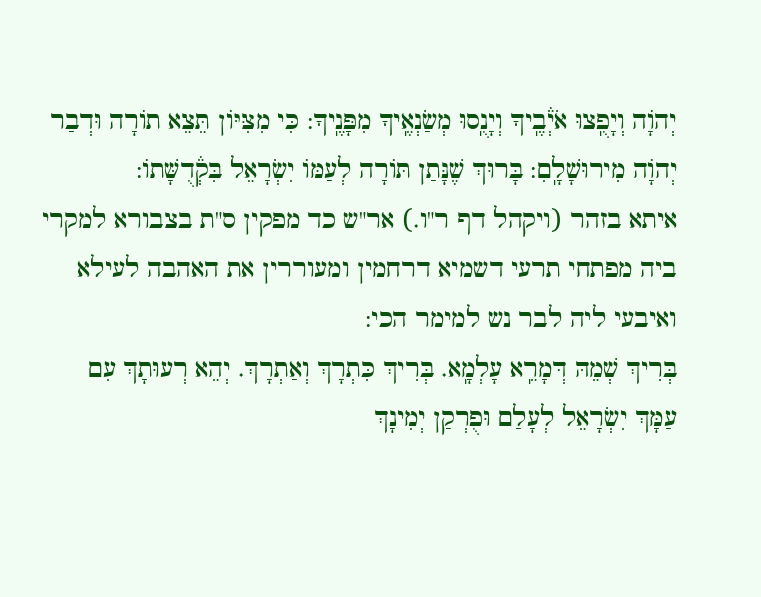יְהֹוָה וְיָפֻֽצוּ אֹיְ֒בֶֽיךָ וְיָנֻֽסוּ מְשַׂנְאֶֽיךָ מִפָּנֶֽיךָ: כִּי מִצִּיּוֹן תֵּצֵא תוֹרָה וּדְבַר יְהֹוָה מִירוּשָׁלָֽםִ: בָּרוּךְ שֶׁנָּתַן תּוֹרָה לְעַמּוֹ יִשְׂרָאֵל בִּקְ֒דֻשָּׁתוֹ:
איתא בזהר (ויקהל דף ר"ו.) אר"ש כד מפקין ס"ת בצבורא למקרי ביה מפתחי תרעי דשמיא דרחמין ומעוררין את האהבה לעילא ואיבעי ליה לבר נש למימר הכי:
בְּרִיךְ שְׁמֵהּ דְּמָרֵֽא עָלְמָֽא. בְּרִיךְ כִּתְרָךְ וְאַתְרָךְ. יְהֵא רְעוּתָךְ עִם עַמָּךְ יִשְׂרָאֵל לְעָלַם וּפֻרְקַן יְמִינָךְ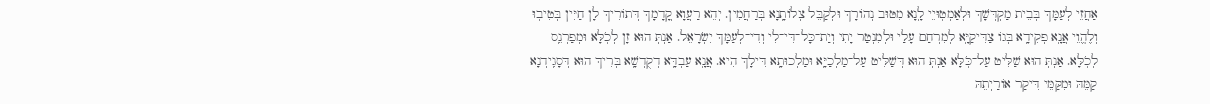אַחֲזֵי לְעַמָּךְ בְּבֵית מַקְדְּשָׁךְ וּלְאַמְטֽוּיֵי לָֽנָא מִטּוּב נְהוֹרָךְ וּלְקַבֵּל צְלוֹתָֽנָא בְּרַחֲמִין. יְהֵא רַעֲוָא קֳדָמָךְ דְּתוֹרִיךְ לָן חַיִּין בְּטִיבֽוּ וְלֶהֱוֵי אֲנָֽא פְקִידָֽא בְּגוֹ צַדִּיקַיָּֽא לְמִרְחַם עָלַי וּלְמִנְטַר יָתִי וְיַת־כָּל־דִּי־לִי וְדִי־לְעַמָּךְ יִשְׂרָאֵל. אַנְתְּ הוּא זָן לְכֹֽלָּא וּמְפַרְנֵֽס לְכֹֽלָּא. אַנְתְּ הוּא שַׁלִּיט עַל־כֹּֽלָּא אַנְתְּ הוּא דְּשַׁלִּיט עַל־מַלְכַיָּֽא וּמַלְכוּתָֽא דִּילָךְ הִיא. אֲנָֽא עַבְדָּֽא דְקֻדְשָֽׁא בְּרִיךְ הוּא דְּסָגִֽידְנָא קַמֵּהּ וּמִקַּמֵּי דִּיקַר אוֹרַיְתֵהּ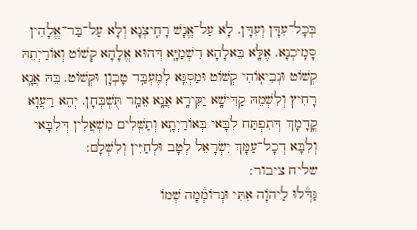בְּכָל־עִדָּן וְעִדָּן. לָא עַל־אֱנָשׁ רָחִֽיצְנָא וְלָא עַל־בַּר־אֱלָהִין סָמִֽיכְנָא. אֶלָּֽא בֵּאלָהָא דִשְׁמַיָּֽא דְּהוּא אֱלָהָא קְשׁוֹט וְאוֹרַיְתֵהּ קְשׁוֹט וּנְבִיאֽוֹהִי קְשׁוֹט וּמַסְגֵּֽא לְמֶעְבַּֽד טָבְוָן וּקְשׁוֹט. בֵּהּ אֲנָֽא רָחִיץ וְלִשְׁמֵהּ קַדִּישָֽׁא יַקִּירָֽא אֲנָֽא אֵמַֽר תֻּשְׁבְּחָן. יְהֵא רַעֲוָא קֳדָמָךְ דְּתִפְתַּח לִבָּאי בְּאוֹרַיְתָֽא וְתַשְׁלִים מִשְׁאֲלִין דְּלִבָּאי וְלִבָּא דְכָל־עַמָּךְ יִשְׂרָאֵל לְטָב וּלְחַיִּין וְלִשְׁלָם:
שליח ציבור:
גַּדְּ֒לוּ לַיהוָֹה אִתִּי וּנְרוֹמְ֒מָה שְׁמוֹ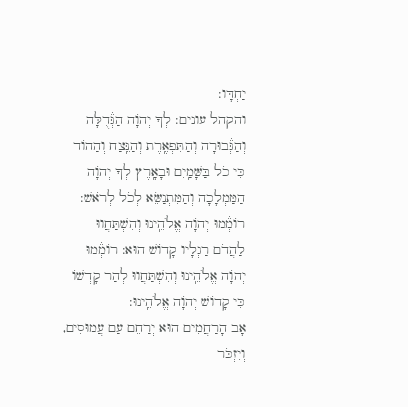יַחְדָּו:
והקהל עונים: לְךָ יְהֹוָה הַגְּ֒דֻלָּה וְהַגְּ֒בוּרָה וְהַתִּפְאֶֽרֶת וְהַנֵּֽצַח וְהַהוֹד כִּי כֹל בַּשָּׁמַֽיִם וּבָאָֽרֶץ לְךָ יְהֹוָה הַמַּמְלָכָה וְהַמִּתְנַשֵּׂא לְכֹל לְרֹאשׁ: רוֹמְ֒מוּ יְהֹוָה אֱלֺהֵֽינוּ וְהִשְׁתַּחֲווּ לַהֲדֹם רַגְלָיו קָדוֹשׁ הוּא: רוֹמְ֒מוּ יְהֹוָה אֱלֺהֵֽינוּ וְהִשְׁתַּחֲווּ לְהַר קָדְשׁוֹ כִּי קָדוֹשׁ יְהֹוָה אֱלֺהֵֽינוּ:
אָב הָרַחֲמִים הוּא יְרַחֵם עַם עֲמוּסִים, וְיִזְכֹּר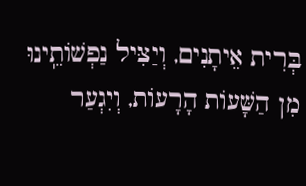בְּרִית אֵיתָנִים, וְיַצִּיל נַפְשׁוֹתֵֽינוּ מִן הַשָּׁעוֹת הָרָעוֹת, וְיִגְעַר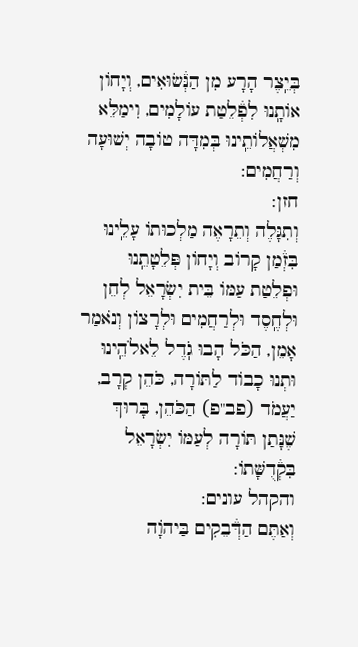בְּיֵֽצֶר הָרָע מִן הַנְּ֒שׂוּאִים, וְיָחוֹן אוֹתָֽנוּ לִפְ֒לֵטַת עוֹלָמִים, וִימַלֵּא מִשְׁאֲלוֹתֵֽינוּ בְּמִדָּה טוֹבָה יְשׁוּעָה וְרַחֲמִים:
חזן:
וְתִגָּלֶה וְתֵרָאֶה מַלְכוּתוֹ עָלֵֽינוּ בִּזְ֒מַן קָרוֹב וְיָחוֹן פְּלֵטָתֵֽנוּ וּפְלֵטַת עַמּוֹ בֵּית יִשְׂרָאֵל לְחֵן וּלְחֶֽסֶד וּלְרַחֲמִים וּלְרָצוֹן וְנֹאמַר אָמֵן, הַכֹּל הָבוּ גֹֽדֶל לֵאלֺהֵֽינוּ וּתְנוּ כָבוֹד לַתּוֹרָה, כֹּהֵן קְרָב, יַעֲמֹד (פב"פ) הַכֹּהֵן, בָּרוּךְ שֶׁנָּתַן תּוֹרָה לְעַמּוֹ יִשְׂרָאֵל בִּקְ֒דֻשָּׁתוֹ:
והקהל עונים:
וְאַתֶּם הַדְּ֒בֵקִים בַּיהוָֹה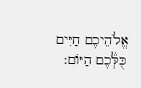אֱלֺהֵיכֶם חַיִּים כֻּלְּ֒כֶם הַיּוֹם: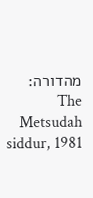מהדורה: The Metsudah siddur, 1981